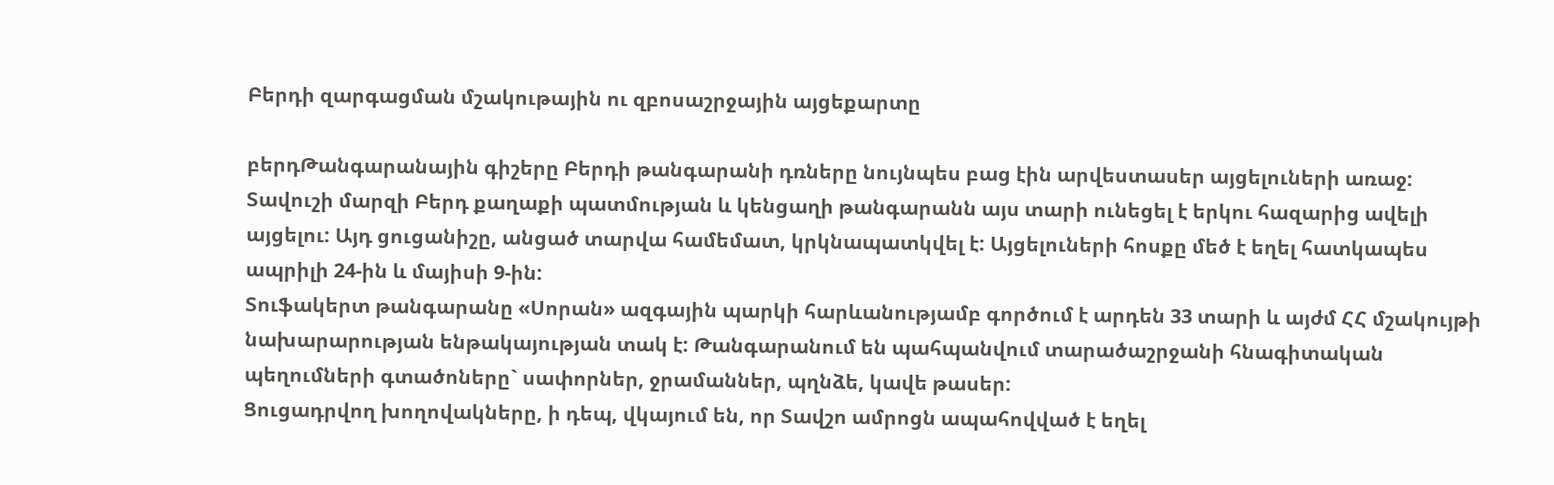Բերդի զարգացման մշակութային ու զբոսաշրջային այցեքարտը

բերդԹանգարանային գիշերը Բերդի թանգարանի դռները նույնպես բաց էին արվեստասեր այցելուների առաջ:
Տավուշի մարզի Բերդ քաղաքի պատմության և կենցաղի թանգարանն այս տարի ունեցել է երկու հազարից ավելի այցելու: Այդ ցուցանիշը, անցած տարվա համեմատ, կրկնապատկվել է: Այցելուների հոսքը մեծ է եղել հատկապես ապրիլի 24-ին և մայիսի 9-ին:
Տուֆակերտ թանգարանը «Սորան» ազգային պարկի հարևանությամբ գործում է արդեն 33 տարի և այժմ ՀՀ մշակույթի նախարարության ենթակայության տակ է: Թանգարանում են պահպանվում տարածաշրջանի հնագիտական պեղումների գտածոները` սափորներ, ջրամաններ, պղնձե, կավե թասեր:
Ցուցադրվող խողովակները, ի դեպ, վկայում են, որ Տավշո ամրոցն ապահովված է եղել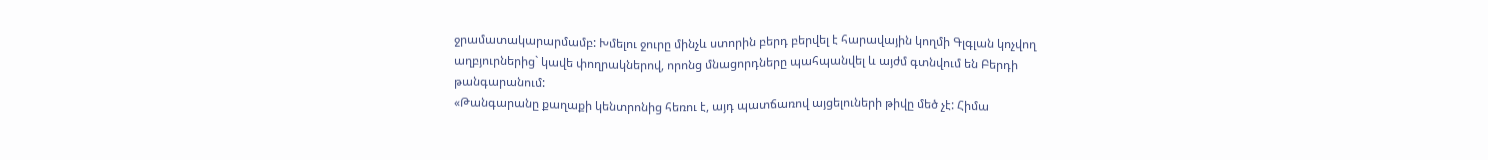ջրամատակարարմամբ: Խմելու ջուրը մինչև ստորին բերդ բերվել է հարավային կողմի Գլգլան կոչվող աղբյուրներից` կավե փողրակներով, որոնց մնացորդները պահպանվել և այժմ գտնվում են Բերդի թանգարանում:
«Թանգարանը քաղաքի կենտրոնից հեռու է, այդ պատճառով այցելուների թիվը մեծ չէ: Հիմա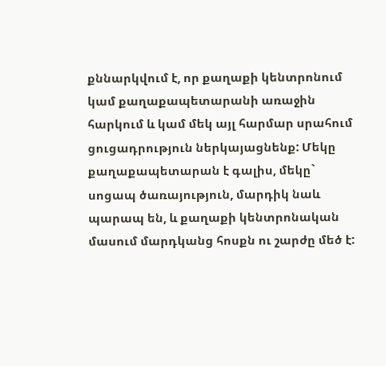քննարկվում է, որ քաղաքի կենտրոնում կամ քաղաքապետարանի առաջին հարկում և կամ մեկ այլ հարմար սրահում ցուցադրություն ներկայացնենք: Մեկը քաղաքապետարան է գալիս, մեկը` սոցապ ծառայություն, մարդիկ նաև պարապ են, և քաղաքի կենտրոնական մասում մարդկանց հոսքն ու շարժը մեծ է: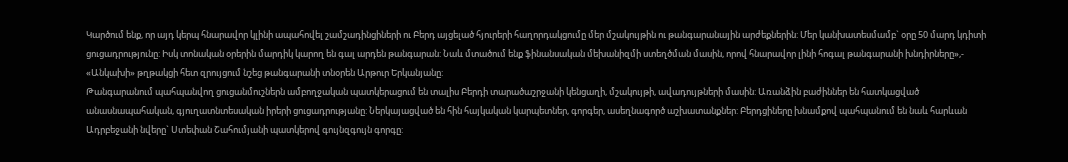Կարծում ենք, որ այդ կերպ հնարավոր կլինի ապահովել շամշադինցիների ու Բերդ այցելած հյուրերի հաղորդակցումը մեր մշակույթին ու թանգարանային արժեքներին: Մեր կանխատեսմամբ` օրը 50 մարդ կդիտի ցուցադրությունը: Իսկ տոնական օրերին մարդիկ կարող են գալ արդեն թանգարան: Նաև մտածում ենք ֆինանսական մեխանիզմի ստեղծման մասին, որով հնարավոր լինի հոգալ թանգարանի խնդիրները»,- «Անկախի» թղթակցի հետ զրույցում նշեց թանգարանի տնօրեն Արթուր Երկանյանը:
Թանգարանում պահպանվող ցուցանմուշներն ամբողջական պատկերացում են տալիս Բերդի տարածաշրջանի կենցաղի, մշակույթի, ավադույթների մասին: Առանձին բաժիններ են հատկացված անասնապահական, գյուղատնտեսական իրերի ցուցադրությանը: Ներկայացված են հին հայկական կարպետներ, գորգեր, ասեղնագործ աշխատանքներ: Բերդցիները խնամքով պահպանում են նաև հարևան Ադրբեջանի նվերը` Ստեփան Շահումյանի պատկերով գույնզգույն գորգը: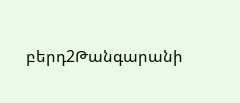բերդ2Թանգարանի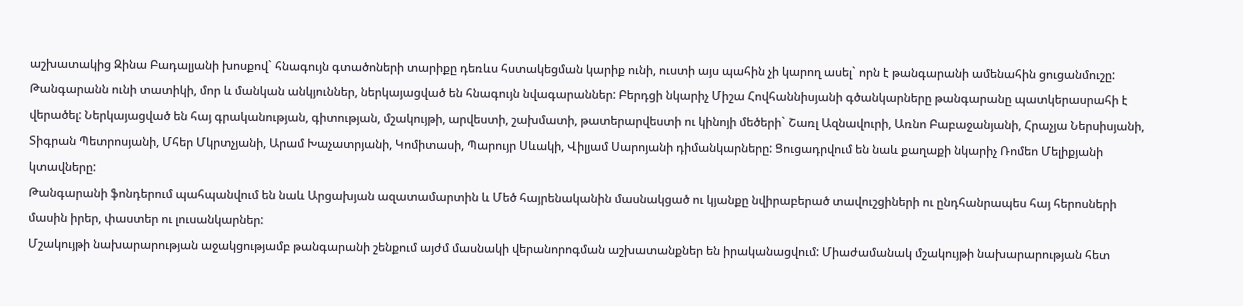աշխատակից Զինա Բադալյանի խոսքով` հնագույն գտածոների տարիքը դեռևս հստակեցման կարիք ունի, ուստի այս պահին չի կարող ասել` որն է թանգարանի ամենահին ցուցանմուշը: Թանգարանն ունի տատիկի, մոր և մանկան անկյուններ, ներկայացված են հնագույն նվագարաններ: Բերդցի նկարիչ Միշա Հովհաննիսյանի գծանկարները թանգարանը պատկերասրահի է վերածել: Ներկայացված են հայ գրականության, գիտության, մշակույթի, արվեստի, շախմատի, թատերարվեստի ու կինոյի մեծերի` Շառլ Ազնավուրի, Առնո Բաբաջանյանի, Հրաչյա Ներսիսյանի, Տիգրան Պետրոսյանի, Մհեր Մկրտչյանի, Արամ Խաչատրյանի, Կոմիտասի, Պարույր Սևակի, Վիլյամ Սարոյանի դիմանկարները: Ցուցադրվում են նաև քաղաքի նկարիչ Ռոմեո Մելիքյանի կտավները:
Թանգարանի ֆոնդերում պահպանվում են նաև Արցախյան ազատամարտին և Մեծ հայրենականին մասնակցած ու կյանքը նվիրաբերած տավուշցիների ու ընդհանրապես հայ հերոսների մասին իրեր, փաստեր ու լուսանկարներ:
Մշակույթի նախարարության աջակցությամբ թանգարանի շենքում այժմ մասնակի վերանորոգման աշխատանքներ են իրականացվում: Միաժամանակ մշակույթի նախարարության հետ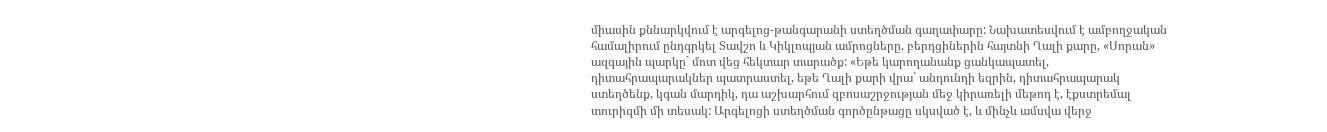միասին քննարկվում է արգելոց-թանգարանի ստեղծման գաղափարը: Նախատեսվում է ամբողջական համալիրում ընդգրկել Տավշո և Կիկլոպյան ամրոցները, բերդցիներին հայտնի Ղալի քարը, «Սորան» ազգային պարկը` մոտ վեց հեկտար տարածք: «Եթե կարողանանք ցանկապատել, դիտահրապարակներ պատրաստել, եթե Ղալի քարի վրա` անդունդի եզրին, դիտահրապարակ ստեղծենք, կգան մարդիկ, դա աշխարհում զբոսաշրջության մեջ կիրառելի մեթոդ է, էքստրեմալ տուրիզմի մի տեսակ: Արգելոցի ստեղծման գործընթացը սկսված է, և մինչև ամսվա վերջ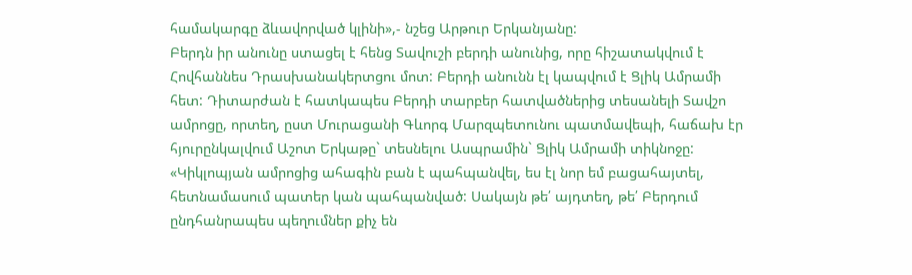համակարգը ձևավորված կլինի»,- նշեց Արթուր Երկանյանը:
Բերդն իր անունը ստացել է հենց Տավուշի բերդի անունից, որը հիշատակվում է Հովհաննես Դրասխանակերտցու մոտ: Բերդի անունն էլ կապվում է Ցլիկ Ամրամի հետ: Դիտարժան է հատկապես Բերդի տարբեր հատվածներից տեսանելի Տավշո ամրոցը, որտեղ, ըստ Մուրացանի Գևորգ Մարզպետունու պատմավեպի, հաճախ էր հյուրընկալվում Աշոտ Երկաթը` տեսնելու Ասպրամին` Ցլիկ Ամրամի տիկնոջը:
«Կիկլոպյան ամրոցից ահագին բան է պահպանվել, ես էլ նոր եմ բացահայտել, հետնամասում պատեր կան պահպանված: Սակայն թե՛ այդտեղ, թե՛ Բերդում ընդհանրապես պեղումներ քիչ են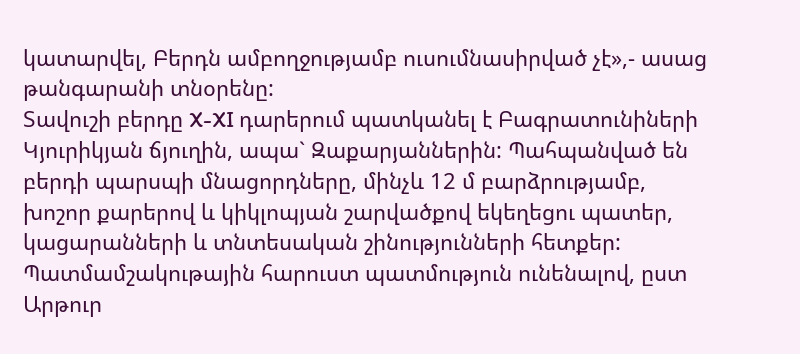կատարվել, Բերդն ամբողջությամբ ուսումնասիրված չէ»,- ասաց թանգարանի տնօրենը:
Տավուշի բերդը X-XI դարերում պատկանել է Բագրատունիների Կյուրիկյան ճյուղին, ապա` Զաքարյաններին: Պահպանված են բերդի պարսպի մնացորդները, մինչև 12 մ բարձրությամբ, խոշոր քարերով և կիկլոպյան շարվածքով եկեղեցու պատեր, կացարանների և տնտեսական շինությունների հետքեր: Պատմամշակութային հարուստ պատմություն ունենալով, ըստ Արթուր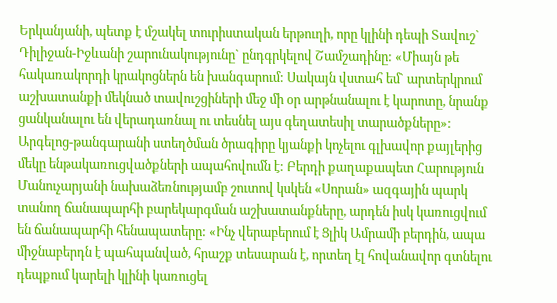Երկանյանի, պետք է մշակել տուրիստական երթուղի, որը կլինի դեպի Տավուշ` Դիլիջան-Իջևանի շարունակությունը` ընդգրկելով Շամշադինը: «Միայն թե հակառակորդի կրակոցներն են խանգարում: Սակայն վստահ եմ` արտերկրում աշխատանքի մեկնած տավուշցիների մեջ մի օր արթնանալու է կարոտը, նրանք ցանկանալու են վերադառնալ ու տեսնել այս գեղատեսիլ տարածքները»:
Արգելոց-թանգարանի ստեղծման ծրագիրը կյանքի կոչելու գլխավոր քայլերից մեկը ենթակառուցվածքների ապահովումն է: Բերդի քաղաքապետ Հարություն Մանուչարյանի նախաձեռնությամբ շուտով կսկեն «Սորան» ազգային պարկ տանող ճանապարհի բարեկարգման աշխատանքները, արդեն իսկ կառուցվում են ճանապարհի հենապատերը: «Ինչ վերաբերում է Ցլիկ Ամրամի բերդին, ապա միջնաբերդն է պահպանված, հրաշք տեսարան է, որտեղ էլ հովանավոր գտնելու դեպքում կարելի կլինի կառուցել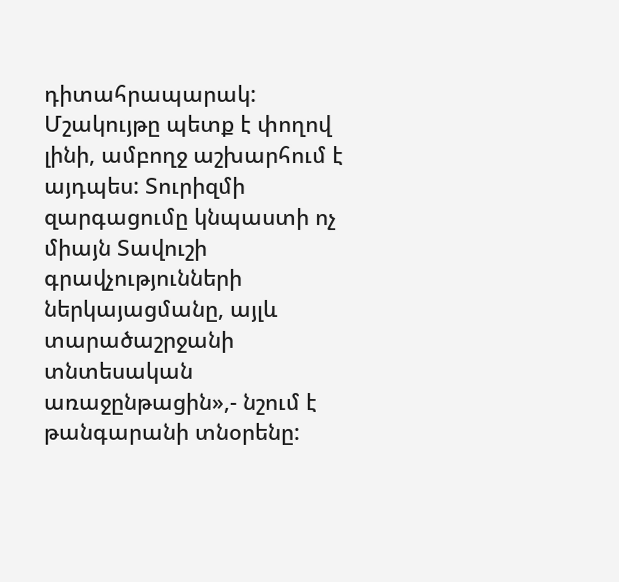դիտահրապարակ: Մշակույթը պետք է փողով լինի, ամբողջ աշխարհում է այդպես: Տուրիզմի զարգացումը կնպաստի ոչ միայն Տավուշի գրավչությունների ներկայացմանը, այլև տարածաշրջանի տնտեսական առաջընթացին»,- նշում է թանգարանի տնօրենը: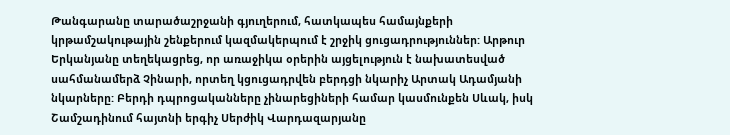Թանգարանը տարածաշրջանի գյուղերում, հատկապես համայնքերի կրթամշակութային շենքերում կազմակերպում է շրջիկ ցուցադրություններ: Արթուր Երկանյանը տեղեկացրեց, որ առաջիկա օրերին այցելություն է նախատեսված սահմանամերձ Չինարի, որտեղ կցուցադրվեն բերդցի նկարիչ Արտակ Ադամյանի նկարները: Բերդի դպրոցականները չինարեցիների համար կասմունքեն Սևակ, իսկ Շամշադինում հայտնի երգիչ Սերժիկ Վարդազարյանը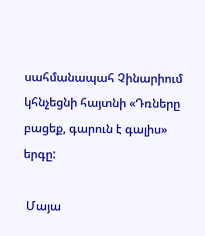սահմանապահ Չինարիում կհնչեցնի հայտնի «Դռները բացեք, գարուն է գալիս» երգը:

 Մայա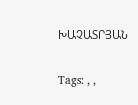ԽԱՉԱՏՐՅԱՆ

Tags: , ,